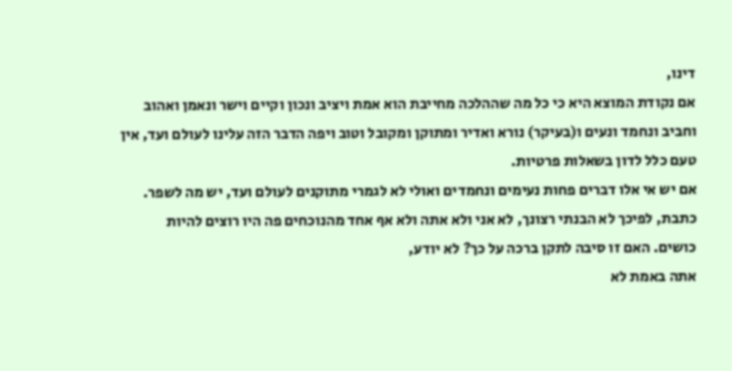דינו,
אם נקודת המוצא היא כי כל מה שההלכה מחייבת הוא אמת ויציב ונכון וקיים וישר ונאמן ואהוב וחביב ונחמד ונעים ו(בעיקר) נורא ואדיר ומתוקן ומקובל וטוב ויפה הדבר הזה עלינו לעולם ועד, אין טעם כלל לדון בשאלות פרטיות.
אם יש אי אלו דברים פחות נעימים ונחמדים ואולי לא לגמרי מתוקנים לעולם ועד, יש מה לשפר.
כתבת, לפיכך לא הבנתי רצונך, לא אני ולא אתה ולא אף אחד מהנוכחים פה היו רוצים להיות כושים. האם זו סיבה לתקן ברכה על כך? לא יודע,
אתה באמת לא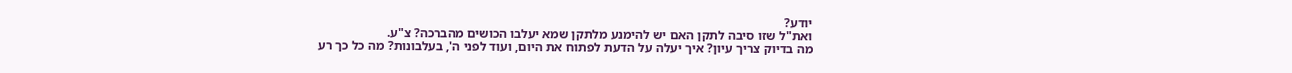יודע?
ואת"ל שזו סיבה לתקן האם יש להימנע מלתקן שמא יעלבו הכושים מהברכה? צ"ע.
מה בדיוק צריך עיון? איך יעלה על הדעת לפתוח את היום, ועוד לפני ה', בעלבונות? מה כל כך רע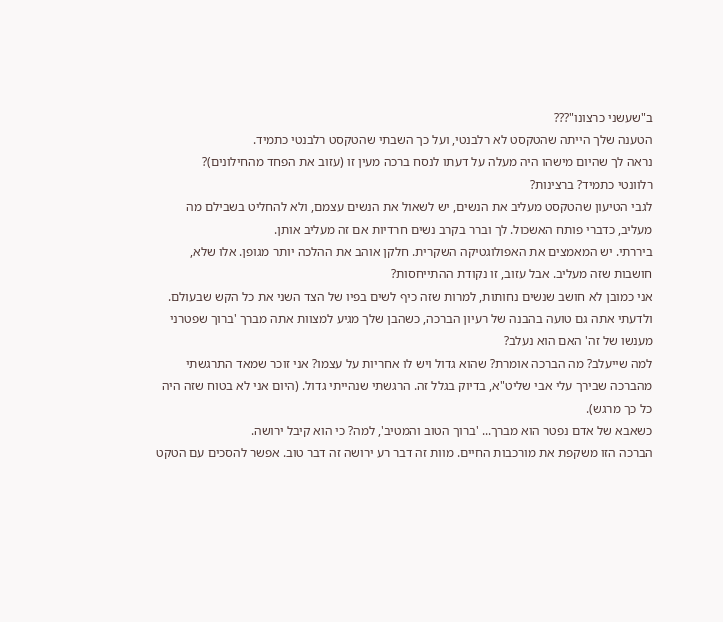ב"שעשני כרצונו"???
הטענה שלך הייתה שהטקסט לא רלבנטי, ועל כך השבתי שהטקסט רלבנטי כתמיד.
נראה לך שהיום מישהו היה מעלה על דעתו לנסח ברכה מעין זו (עזוב את הפחד מהחילונים)?
רלוונטי כתמיד? ברצינות?
לגבי הטיעון שהטקסט מעליב את הנשים, יש לשאול את הנשים עצמם, ולא להחליט בשבילם מה מעליב, כדברי פותח האשכול. לך וברר בקרב נשים חרדיות אם זה מעליב אותן.
ביררתי. יש המאמצים את האפולוגטיקה השקרית. חלקן אוהב את ההלכה יותר מגופן. אלו שלא, חושבות שזה מעליב. אבל עזוב, זו נקודת ההתייחסות?
אני כמובן לא חושב שנשים נחותות, למרות שזה כיף לשים בפיו של הצד השני את כל הקש שבעולם. ולדעתי אתה גם טועה בהבנה של רעיון הברכה, כשהבן שלך מגיע למצוות אתה מברך 'ברוך שפטרני מענשו של זה' האם הוא נעלב?
למה שייעלב? מה הברכה אומרת? שהוא גדול ויש לו אחריות על עצמו? אני זוכר שמאד התרגשתי מהברכה שבירך עלי אבי שליט"א, בדיוק בגלל זה. הרגשתי שנהייתי גדול. (היום אני לא בטוח שזה היה כל כך מרגש).
כשאבא של אדם נפטר הוא מברך... 'ברוך הטוב והמטיב', למה? כי הוא קיבל ירושה.
הברכה הזו משקפת את מורכבות החיים. מוות זה דבר רע ירושה זה דבר טוב. אפשר להסכים עם הטקט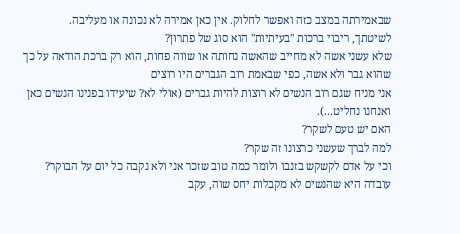שבאמירתה במצב כזה ואפשר לחלוק. אין כאן אמירה לא נכונה או מעליבה.
לשיטתך, ריבוי ברכות "בעיתיות" הוא סוג של פתרון?
שלא עשני אשה לא מחייב שהאשה נחותה או שווה פחות, הוא רק ברכת הודאה על כך שהוא גבר ולא אשה, כפי שבאמת רוב הגברים היו רוצים
אני מניח שגם רוב הנשים לא רוצות להיות גברים (אולי לא? שיעידו בפנינו הנשים כאן ואנחנו נחליט...).
האם יש טעם לשקר?
למה לברך שעשני כרצונו זה שקר?
וכי על אדם לקשקש בזנבו ולומר כמה טוב שזכר אני ולא נקבה כל יום על הבוקר?
עובדה היא שהנשים לא מקבלות יחס שוה, עקב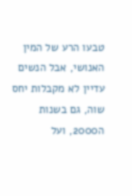טבעו הרע של המין האנושי, אבל הנשים עדיין לא מקבלות יחס שוה, גם בשנות ה2000, ועל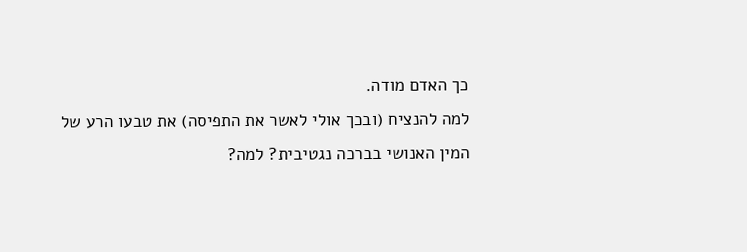כך האדם מודה.
למה להנציח (ובכך אולי לאשר את התפיסה) את טבעו הרע של המין האנושי בברכה נגטיבית? למה?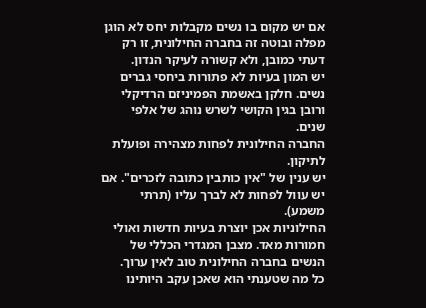אם יש מקום בו נשים מקבלות יחס לא הוגן מפלה ובוטה זה בחברה החילונית, זו רק דעתי כמובן, ולא קשורה לעיקר הנדון.
יש המון בעיות לא פתורות ביחסי גברים נשים. חלקן באשמת הפמיניזם הרדיקלי ורובן בגין הקושי לשרש נוהג של אלפי שנים.
החברה החילונית לפחות מצהירה ופועלת לתיקון.
יש ענין של "אין כותבין כתובה לזכרים". אם יש עוול לפחות לא לברך עליו (תרתי משמע).
החילוניות אכן יוצרת בעיות חדשות ואולי חמורות מאד. מצבן המגדרי הכללי של הנשים בחברה החילונית טוב לאין ערוך.
כל מה שטענתי הוא שאכן עקב היותינו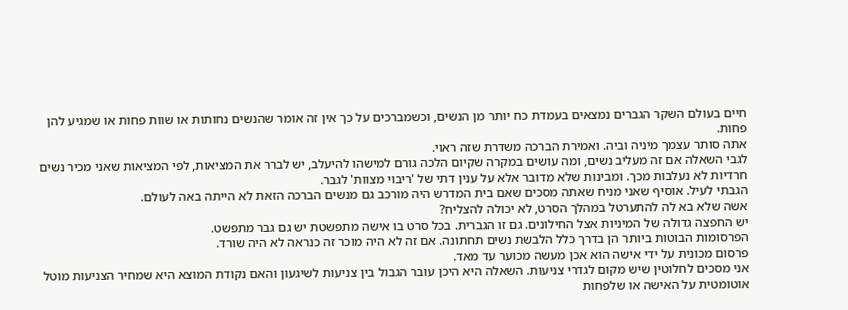חיים בעולם השקר הגברים נמצאים בעמדת כח יותר מן הנשים, וכשמברכים על כך אין זה אומר שהנשים נחותות או שוות פחות או שמגיע להן פחות.
אתה סותר עצמך מיניה וביה. ואמירת הברכה משדרת שזה ראוי.
לגבי השאלה אם זה מעליב נשים, ומה עושים במקרה שקיום הלכה גורם למישהו להיעלב, יש לברר את המציאות, לפי המציאות שאני מכיר נשים חרדיות לא נעלבות מכך. ומבינות שלא מדובר אלא על ענין דתי של 'ריבוי מצוות' לגבר.
הגבתי לעיל. אוסיף שאני מניח שאתה מסכים שאם בית המדרש היה מורכב גם מנשים הברכה הזאת לא הייתה באה לעולם.
אשה שלא בא לה להתערטל במהלך הסרט, לא יכולה להצליח?
יש החפצה גדולה של המיניות אצל החילונים. גם זו הגברית. בכל סרט בו אישה מתפשטת יש גם גבר מתפשט.
הפרסומות הבוטות ביותר הן בדרך כלל הלבשת נשים תחתונה. אם זה לא היה מוכר זה כנראה לא היה שורד.
פרסום מכונית על ידי אישה הוא אכן מעשה מכוער עד מאד.
אני מסכים לחלוטין שיש מקום לגדרי צניעות. השאלה היא היכן עובר הגבול בין צניעות לשיגעון והאם נקודת המוצא היא שמחיר הצניעות מוטל אוטומטית על האישה או שלפחות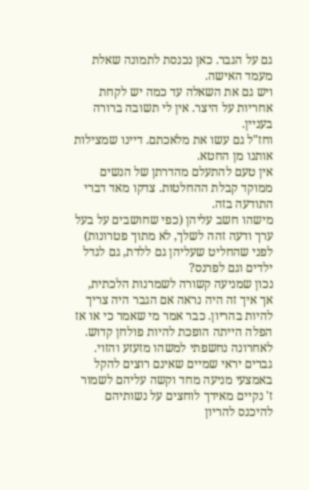גם על הגבר. כאן נכנסת לתמונה שאלת מעמד האישה.
ויש גם את השאלה עד כמה יש לקחת אחריות על היצר. אין לי תשובה ברורה בעניין.
וחז"ל גם עשו את מלאכתם. דיינו שמצילות אותנו מן החטא.
אין טעם להתעלם מהדרתן של הנשים ממוקד קבלת ההחלטות. צדקו מאד דברי התודעה בזה.
מישהו חשב עליהן (כפי שחושבים על בעל ערך ודעה זהה לשלך, לא מתוך פטרונות) לפני שהחליט שעליהן גם ללדת, גם לגדל ילדים וגם לפרנס?
נכון שמניעה קשורה לשמרנות הלכתית, אך איך זה היה נראה אם הגבר היה צריך להיות בהריון. כבר אמר מי שאמר כי או אז הפלה הייתה הופכת להיות פולחן קדוש.
לאחרונה נחשפתי למשהו מזעזע והזוי. גברים יראי שמיים שאינם רוצים להקל באמצעי מניעה מחד וקשה עליהם לשמור ז' נקיים מאידך לוחצים על נשותיהם להיכנס להריון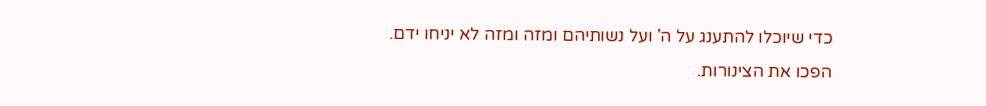כדי שיוכלו להתענג על ה' ועל נשותיהם ומזה ומזה לא יניחו ידם.
הפכו את הצינורות.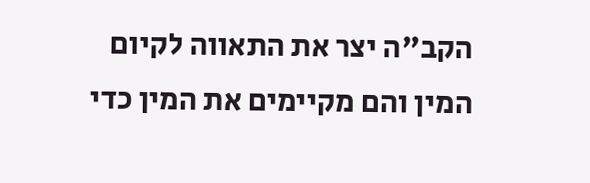הקב"ה יצר את התאווה לקיום המין והם מקיימים את המין כדי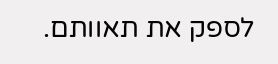לספק את תאוותם.